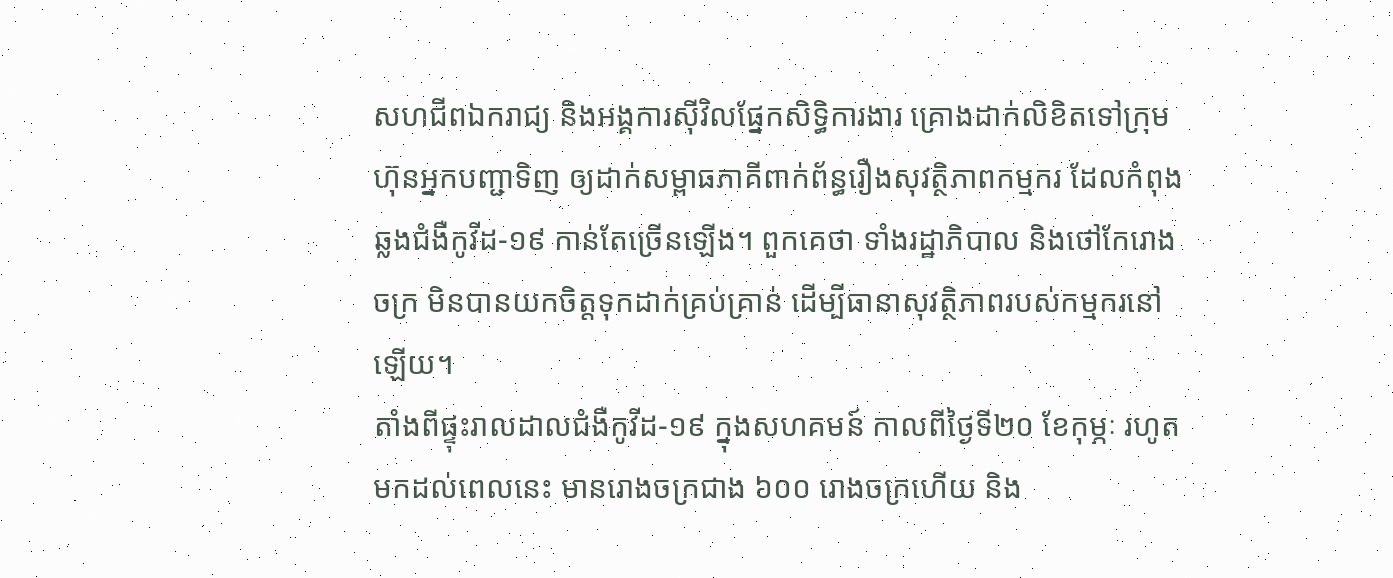សហជីពឯករាជ្យ និងអង្គការស៊ីវិលផ្នែកសិទ្ធិការងារ គ្រោងដាក់លិខិតទៅក្រុមហ៊ុនអ្នកបញ្ជាទិញ ឲ្យដាក់សម្ពាធភាគីពាក់ព័ន្ធរឿងសុវត្ថិភាពកម្មករ ដែលកំពុងឆ្លងជំងឺកូវីដ-១៩ កាន់តែច្រើនឡើង។ ពួកគេថា ទាំងរដ្ឋាភិបាល និងថៅកែរោងចក្រ មិនបានយកចិត្តទុកដាក់គ្រប់គ្រាន់ ដើម្បីធានាសុវត្ថិភាពរបស់កម្មករនៅឡើយ។
តាំងពីផ្ទុះរាលដាលជំងឺកូវីដ-១៩ ក្នុងសហគមន៍ កាលពីថ្ងៃទី២០ ខែកុម្ភៈ រហូតមកដល់ពេលនេះ មានរោងចក្រជាង ៦០០ រោងចក្រហើយ និង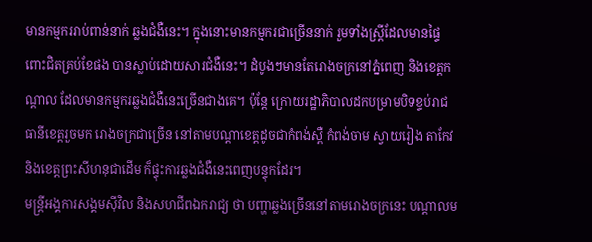មានកម្មកររាប់ពាន់នាក់ ឆ្លងជំងឺនេះ។ ក្នុងនោះមានកម្មករជាច្រើននាក់ រួមទាំងស្ត្រីដែលមានផ្ទៃពោះជិតគ្រប់ខែផង បានស្លាប់ដោយសារជំងឺនេះ។ ដំបូងៗមានតែរោងចក្រនៅភ្នំពេញ និងខេត្តកណ្តាល ដែលមានកម្មករឆ្លងជំងឺនេះច្រើនជាងគេ។ ប៉ុន្តែ ក្រោយរដ្ឋាភិបាលដកបម្រាមបិទខ្ទប់រាជធានីខេត្តរួចមក រោងចក្រជាច្រើន នៅតាមបណ្តាខេត្តដូចជាកំពង់ស្ពឺ កំពង់ចាម ស្វាយរៀង តាកែវ និងខេត្តព្រះសីហនុជាដើម ក៏ផ្ទុះការឆ្លងជំងឺនេះពេញបន្ទុកដែរ។
មន្ត្រីអង្គការសង្គមស៊ីវិល និងសហជីពឯករាជ្យ ថា បញ្ហាឆ្លងច្រើននៅតាមរោងចក្រនេះ បណ្តាលម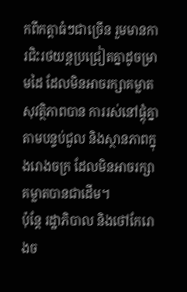កពីកត្តាធំៗជាច្រើន រួមមានការជិះរថយន្តប្រជ្រៀតគ្នាដូចម្រាមដៃ ដែលមិនអាចរក្សាគម្លាតសុវត្ថិភាពបាន ការរស់នៅផ្តុំគ្នាតាមបន្ទប់ជួល និងស្ថានភាពក្នុងរោងចក្រ ដែលមិនអាចរក្សាគម្លាតបានជាដើម។
ប៉ុន្តែ រដ្ឋាភិបាល និងថៅកែរោងច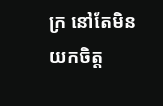ក្រ នៅតែមិនយកចិត្ត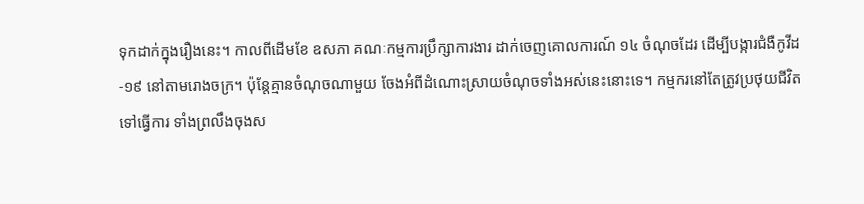ទុកដាក់ក្នុងរឿងនេះ។ កាលពីដើមខែ ឧសភា គណៈកម្មការប្រឹក្សាការងារ ដាក់ចេញគោលការណ៍ ១៤ ចំណុចដែរ ដើម្បីបង្ការជំងឺកូវីដ-១៩ នៅតាមរោងចក្រ។ ប៉ុន្តែគ្មានចំណុចណាមួយ ចែងអំពីដំណោះស្រាយចំណុចទាំងអស់នេះនោះទេ។ កម្មករនៅតែត្រូវប្រថុយជីវិតទៅធ្វើការ ទាំងព្រលឹងចុងស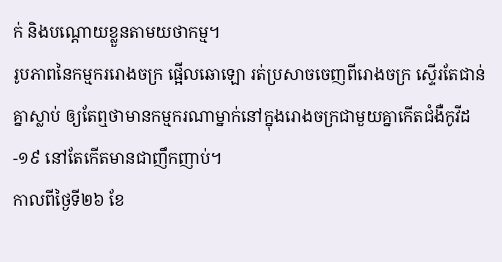ក់ និងបណ្តោយខ្លួនតាមយថាកម្ម។
រូបភាពនៃកម្មកររោងចក្រ ផ្អើលឆោឡោ រត់ប្រសាចចេញពីរោងចក្រ ស្ទើរតែជាន់គ្នាស្លាប់ ឲ្យតែឮថាមានកម្មករណាម្នាក់នៅក្នុងរោងចក្រជាមួយគ្នាកើតជំងឺកូវីដ-១៩ នៅតែកើតមានជាញឹកញាប់។
កាលពីថ្ងៃទី២៦ ខែ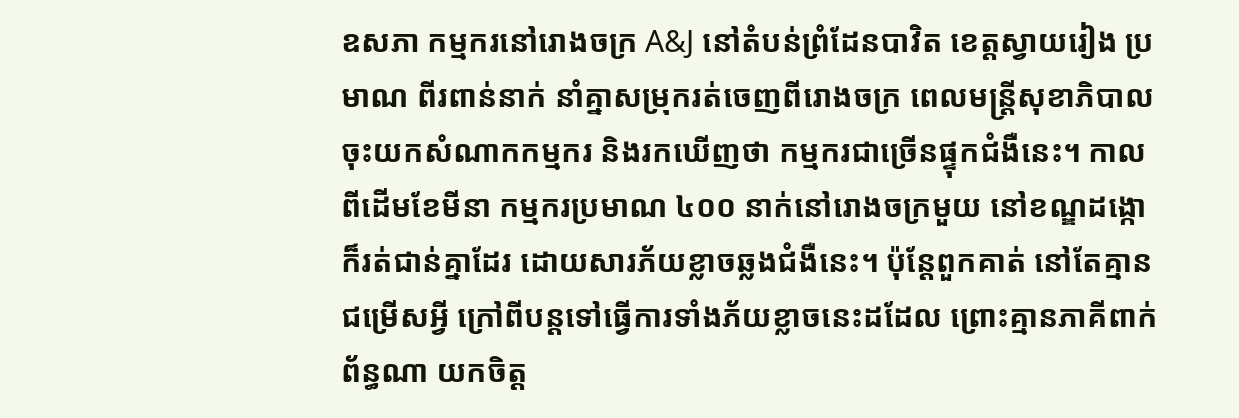ឧសភា កម្មករនៅរោងចក្រ A&J នៅតំបន់ព្រំដែនបាវិត ខេត្តស្វាយរៀង ប្រមាណ ពីរពាន់នាក់ នាំគ្នាសម្រុករត់ចេញពីរោងចក្រ ពេលមន្ត្រីសុខាភិបាលចុះយកសំណាកកម្មករ និងរកឃើញថា កម្មករជាច្រើនផ្ទុកជំងឺនេះ។ កាលពីដើមខែមីនា កម្មករប្រមាណ ៤០០ នាក់នៅរោងចក្រមួយ នៅខណ្ឌដង្កោ ក៏រត់ជាន់គ្នាដែរ ដោយសារភ័យខ្លាចឆ្លងជំងឺនេះ។ ប៉ុន្តែពួកគាត់ នៅតែគ្មានជម្រើសអ្វី ក្រៅពីបន្តទៅធ្វើការទាំងភ័យខ្លាចនេះដដែល ព្រោះគ្មានភាគីពាក់ព័ន្ធណា យកចិត្ត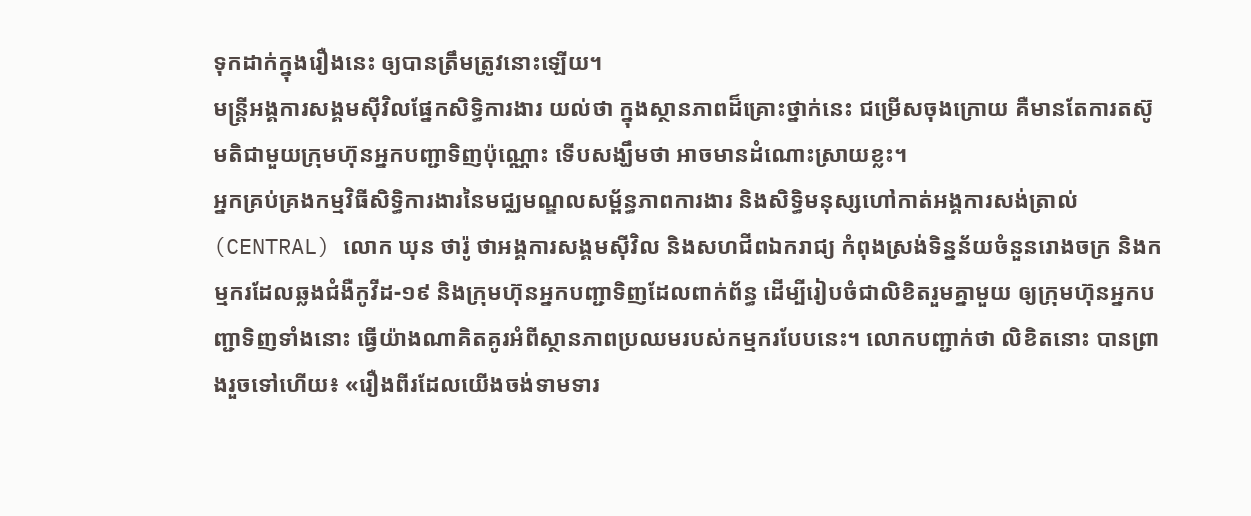ទុកដាក់ក្នុងរឿងនេះ ឲ្យបានត្រឹមត្រូវនោះឡើយ។
មន្ត្រីអង្គការសង្គមស៊ីវិលផ្នែកសិទ្ធិការងារ យល់ថា ក្នុងស្ថានភាពដ៏គ្រោះថ្នាក់នេះ ជម្រើសចុងក្រោយ គឺមានតែការតស៊ូមតិជាមួយក្រុមហ៊ុនអ្នកបញ្ជាទិញប៉ុណ្ណោះ ទើបសង្ឃឹមថា អាចមានដំណោះស្រាយខ្លះ។
អ្នកគ្រប់គ្រងកម្មវិធីសិទ្ធិការងារនៃមជ្ឈមណ្ឌលសម្ព័ន្ធភាពការងារ និងសិទ្ធិមនុស្សហៅកាត់អង្គការសង់ត្រាល់ (CENTRAL) លោក ឃុន ថារ៉ូ ថាអង្គការសង្គមស៊ីវិល និងសហជីពឯករាជ្យ កំពុងស្រង់ទិន្នន័យចំនួនរោងចក្រ និងកម្មករដែលឆ្លងជំងឺកូវីដ-១៩ និងក្រុមហ៊ុនអ្នកបញ្ជាទិញដែលពាក់ព័ន្ធ ដើម្បីរៀបចំជាលិខិតរួមគ្នាមួយ ឲ្យក្រុមហ៊ុនអ្នកបញ្ជាទិញទាំងនោះ ធ្វើយ៉ាងណាគិតគូរអំពីស្ថានភាពប្រឈមរបស់កម្មករបែបនេះ។ លោកបញ្ជាក់ថា លិខិតនោះ បានព្រាងរួចទៅហើយ៖ «រឿងពីរដែលយើងចង់ទាមទារ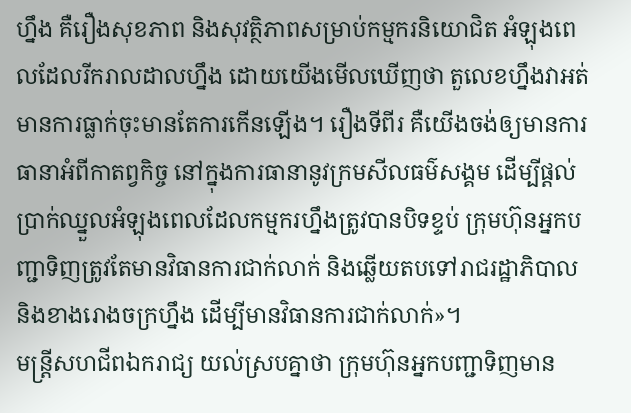ហ្នឹង គឺរឿងសុខភាព និងសុវត្ថិភាពសម្រាប់កម្មករនិយោជិត អំឡុងពេលដែលរីករាលដាលហ្នឹង ដោយយើងមើលឃើញថា តួលេខហ្នឹងវាអត់មានការធ្លាក់ចុះមានតែការកើនឡើង។ រឿងទីពីរ គឺយើងចង់ឲ្យមានការធានាអំពីកាតព្វកិច្ច នៅក្នុងការធានានូវក្រមសីលធម៌សង្គម ដើម្បីផ្ដល់ប្រាក់ឈ្នួលអំឡុងពេលដែលកម្មករហ្នឹងត្រូវបានបិទខ្ទប់ ក្រុមហ៊ុនអ្នកបញ្ជាទិញត្រូវតែមានវិធានការជាក់លាក់ និងឆ្លើយតបទៅរាជរដ្ឋាភិបាល និងខាងរោងចក្រហ្នឹង ដើម្បីមានវិធានការជាក់លាក់»។
មន្ត្រីសហជីពឯករាជ្យ យល់ស្របគ្នាថា ក្រុមហ៊ុនអ្នកបញ្ជាទិញមាន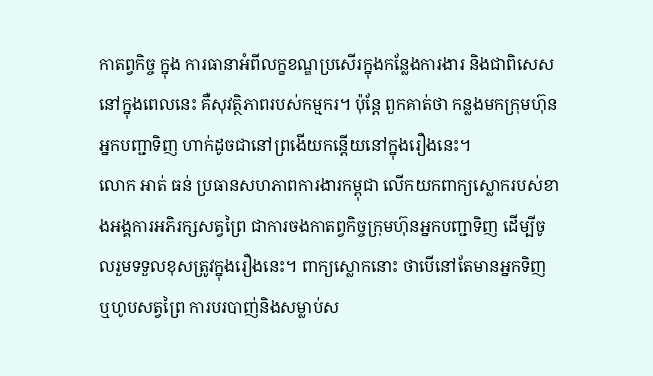កាតព្វកិច្ច ក្នុង ការធានាអំពីលក្ខខណ្ឌប្រសើរក្នុងកន្លែងការងារ និងជាពិសេសនៅក្នុងពេលនេះ គឺសុវត្ថិភាពរបស់កម្មករ។ ប៉ុន្តែ ពួកគាត់ថា កន្លងមកក្រុមហ៊ុនអ្នកបញ្ជាទិញ ហាក់ដូចជានៅព្រងើយកន្តើយនៅក្នុងរឿងនេះ។
លោក អាត់ ធន់ ប្រធានសហភាពការងារកម្ពុជា លើកយកពាក្យស្លោករបស់ខាងអង្គការអភិរក្សសត្វព្រៃ ជាការចងកាតព្វកិច្ចក្រុមហ៊ុនអ្នកបញ្ជាទិញ ដើម្បីចូលរួមទទួលខុសត្រូវក្នុងរឿងនេះ។ ពាក្យស្លោកនោះ ថាបើនៅតែមានអ្នកទិញ ឬហូបសត្វព្រៃ ការបរបាញ់និងសម្លាប់ស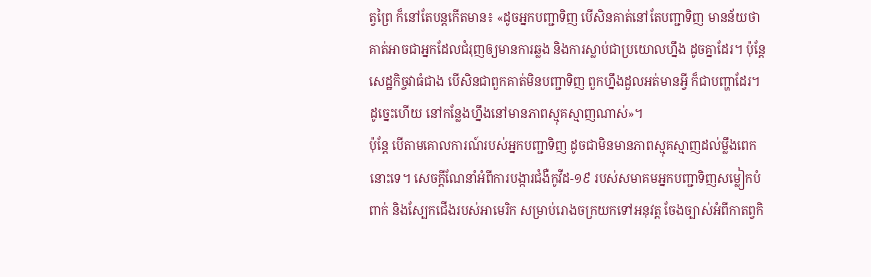ត្វព្រៃ ក៏នៅតែបន្តកើតមាន៖ «ដូចអ្នកបញ្ជាទិញ បើសិនគាត់នៅតែបញ្ជាទិញ មានន័យថាគាត់អាចជាអ្នកដែលជំរុញឲ្យមានការឆ្លង និងការស្លាប់ជាប្រយោលហ្នឹង ដូចគ្នាដែរ។ ប៉ុន្តែ សេដ្ឋកិច្ចវាធំជាង បើសិនជាពួកគាត់មិនបញ្ជាទិញ ពួកហ្នឹងដួលអត់មានអ្វី ក៏ជាបញ្ហាដែរ។ ដូច្នេះហើយ នៅកន្លែងហ្នឹងនៅមានភាពស្មុគស្មាញណាស់»។
ប៉ុន្តែ បើតាមគោលការណ៍របស់អ្នកបញ្ជាទិញ ដូចជាមិនមានភាពស្មុគស្មាញដល់ម្លឹងពេកនោះទេ។ សេចក្តីណែនាំអំពីការបង្ការជំងឺកូវីដ-១៩ របស់សមាគមអ្នកបញ្ជាទិញសម្លៀកបំពាក់ និងស្បែកជើងរបស់អាមេរិក សម្រាប់រោងចក្រយកទៅអនុវត្ត ចែងច្បាស់អំពីកាតព្វកិ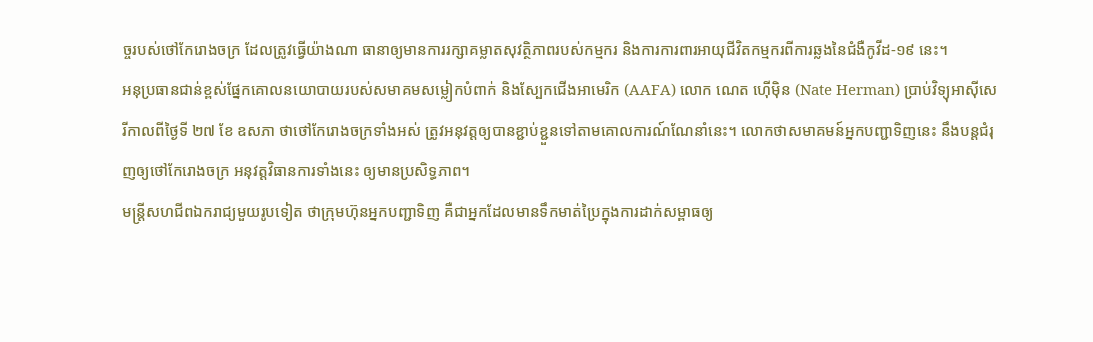ច្ចរបស់ថៅកែរោងចក្រ ដែលត្រូវធ្វើយ៉ាងណា ធានាឲ្យមានការរក្សាគម្លាតសុវត្ថិភាពរបស់កម្មករ និងការការពារអាយុជីវិតកម្មករពីការឆ្លងនៃជំងឺកូវីដ-១៩ នេះ។
អនុប្រធានជាន់ខ្ពស់ផ្នែកគោលនយោបាយរបស់សមាគមសម្លៀកបំពាក់ និងស្បែកជើងអាមេរិក (AAFA) លោក ណេត ហ៊ើម៉ិន (Nate Herman) ប្រាប់វិទ្យុអាស៊ីសេរីកាលពីថ្ងៃទី ២៧ ខែ ឧសភា ថាថៅកែរោងចក្រទាំងអស់ ត្រូវអនុវត្តឲ្យបានខ្ជាប់ខ្ជួនទៅតាមគោលការណ៍ណែនាំនេះ។ លោកថាសមាគមន៍អ្នកបញ្ជាទិញនេះ នឹងបន្តជំរុញឲ្យថៅកែរោងចក្រ អនុវត្តវិធានការទាំងនេះ ឲ្យមានប្រសិទ្ធភាព។
មន្ត្រីសហជីពឯករាជ្យមួយរូបទៀត ថាក្រុមហ៊ុនអ្នកបញ្ជាទិញ គឺជាអ្នកដែលមានទឹកមាត់ប្រៃក្នុងការដាក់សម្ពាធឲ្យ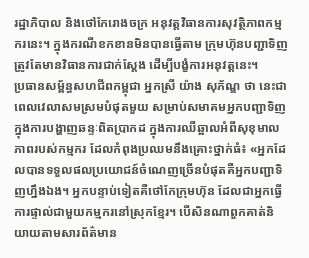រដ្ឋាភិបាល និងថៅកែរោងចក្រ អនុវត្តវិធានការសុវត្ថិភាពកម្មករនេះ។ ក្នុងករណីខកខានមិនបានធ្វើតាម ក្រុមហ៊ុនបញ្ជាទិញត្រូវតែមានវិធានការជាក់ស្តែង ដើម្បីបង្ខំការអនុវត្តនេះ។
ប្រធានសម្ព័ន្ធសហជីពកម្ពុជា អ្នកស្រី យ៉ាង សុភ័ណ្ឌ ថា នេះជាពេលវេលាសមស្រមបំផុតមួយ សម្រាប់សមាគមអ្នកបញ្ជាទិញ ក្នុងការបង្ហាញឆន្ទៈពិតប្រាកដ ក្នុងការឈឺឆ្អាលអំពីសុខុមាលភាពរបស់កម្មករ ដែលកំពុងប្រឈមនឹងគ្រោះថ្នាក់ធំ៖ «អ្នកដែលបានទទួលផលប្រយោជន៍ចំណេញច្រើនបំផុតគឺអ្នកបញ្ជាទិញហ្នឹងឯង។ អ្នកបន្ទាប់ទៀតគឺថៅកែក្រុមហ៊ុន ដែលជាអ្នកធ្វើការផ្ទាល់ជាមួយកម្មករនៅស្រុកខ្មែរ។ បើសិនណាពួកគាត់និយាយតាមសារព័ត៌មាន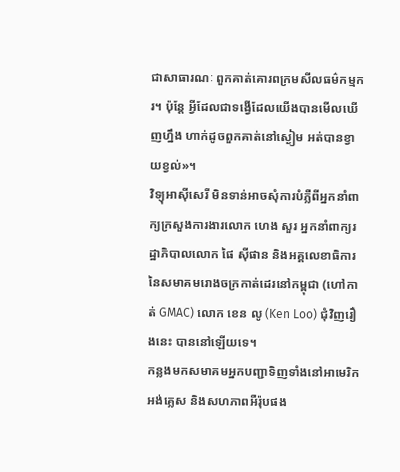ជាសាធារណៈ ពួកគាត់គោរពក្រមសីលធម៌កម្មករ។ ប៉ុន្តែ អ្វីដែលជាទង្វើដែលយើងបានមើលឃើញហ្នឹង ហាក់ដូចពួកគាត់នៅស្ងៀម អត់បានខ្វាយខ្វល់»។
វិទ្យុអាស៊ីសេរី មិនទាន់អាចសុំការបំភ្លឺពីអ្នកនាំពាក្យក្រសួងការងារលោក ហេង សួរ អ្នកនាំពាក្យរដ្ឋាភិបាលលោក ផៃ ស៊ីផាន និងអគ្គលេខាធិការនៃសមាគមរោងចក្រកាត់ដេរនៅកម្ពុជា (ហៅកាត់ GMAC) លោក ខេន លូ (Ken Loo) ជុំវិញរឿងនេះ បាននៅឡើយទេ។
កន្លងមកសមាគមអ្នកបញ្ជាទិញទាំងនៅអាមេរិក អង់គ្លេស និងសហភាពអឺរ៉ុបផង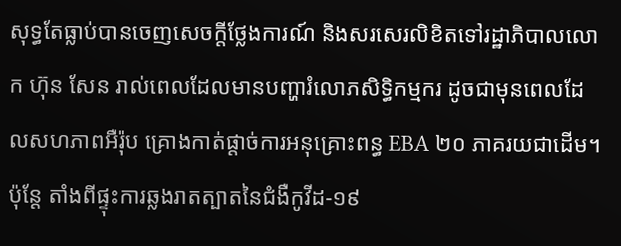សុទ្ធតែធ្លាប់បានចេញសេចក្តីថ្លែងការណ៍ និងសរសេរលិខិតទៅរដ្ឋាភិបាលលោក ហ៊ុន សែន រាល់ពេលដែលមានបញ្ហារំលោភសិទ្ធិកម្មករ ដូចជាមុនពេលដែលសហភាពអឺរ៉ុប គ្រោងកាត់ផ្តាច់ការអនុគ្រោះពន្ធ EBA ២០ ភាគរយជាដើម។
ប៉ុន្តែ តាំងពីផ្ទុះការឆ្លងរាតត្បាតនៃជំងឺកូវីដ-១៩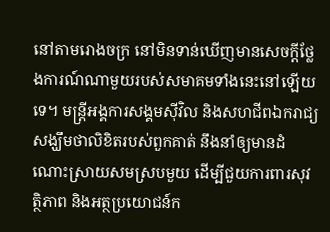នៅតាមរោងចក្រ នៅមិនទាន់ឃើញមានសេចក្តីថ្លែងការណ៍ណាមួយរបស់សមាគមទាំងនេះនៅឡើយទេ។ មន្ត្រីអង្គការសង្គមស៊ីវិល និងសហជីពឯករាជ្យ សង្ឃឹមថាលិខិតរបស់ពួកគាត់ នឹងនាំឲ្យមានដំណោះស្រាយសមស្របមួយ ដើម្បីជួយការពារសុវត្ថិភាព និងអត្ថប្រយោជន៍ក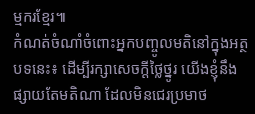ម្មករខ្មែរ៕
កំណត់ចំណាំចំពោះអ្នកបញ្ចូលមតិនៅក្នុងអត្ថបទនេះ៖ ដើម្បីរក្សាសេចក្ដីថ្លៃថ្នូរ យើងខ្ញុំនឹងផ្សាយតែមតិណា ដែលមិនជេរប្រមាថ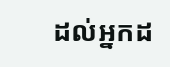ដល់អ្នកដ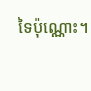ទៃប៉ុណ្ណោះ។